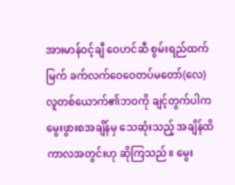အားမာန်ဝင့်ချီ ဝေဟင်ဆီ စွမ်းရည်ထက်မြက် ခက်လက်ဝေဝေတပ်မတော်(လေ)
လူတစ်ယောက်၏ဘဝကို ချင့်တွက်ပါက မွေးဖွားစအချိန်မှ သေဆုံးသည့် အချိန်ထိ ကာလအတွင်းဟု ဆိုကြသည်။ မွေး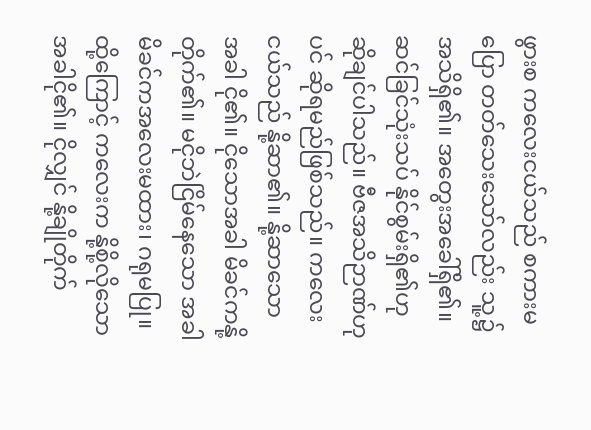ဖွားစ ကလေးငယ်သည် စကားမပြော တတ်သေးသော်လည်း သူ့၌အသိရှိ၏။ အတွေးအခေါ်ရှိ၏။ ဆင်ခြင်သုံးသပ် နိုင်စွမ်းရှိ၏ဟုဆိုချင်ပါသည်။ ဗီဇအသိဉာဏ်ဟုပင် ဆိုရမည်ဖြစ်သည်။ ကလေးငယ်သည် နို့ဆာ၏။ နို့ဆာသောအခါ ငို၏။ ငိုသောအခါ မိခင်ကနို့တိုက်၏။ မငိုဘဲငြိမ်နေသော အခါ မိခင်ကအလေးမထား၊ ဂရုမပြု။ ထို့ကြောင့် ကလေးက နို့စို့လိုသောအခါငို၏။ ငိုလျှင် နို့ချိုတိုက်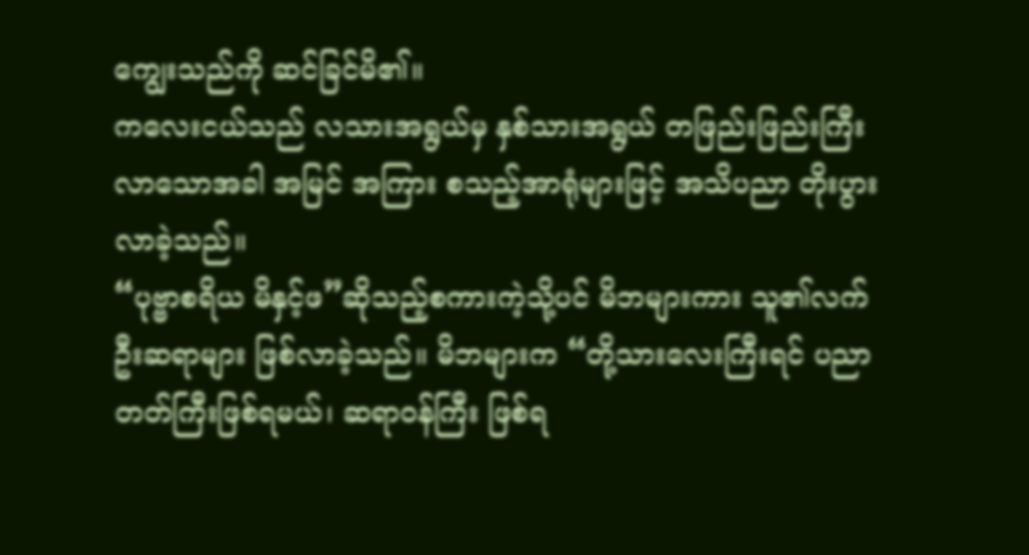ကျွေးသည်ကို ဆင်ခြင်မိ၏။
ကလေးငယ်သည် လသားအရွယ်မှ နှစ်သားအရွယ် တဖြည်းဖြည်းကြီးလာသောအခါ အမြင် အကြား စသည့်အာရုံများဖြင့် အသိပညာ တိုးပွားလာခဲ့သည်။
“ပုဗ္ဗာစရိယ မိနှင့်ဖ”ဆိုသည့်စကားကဲ့သို့ပင် မိဘများကား သူ၏လက်ဦးဆရာများ ဖြစ်လာခဲ့သည်။ မိဘများက “တို့သားလေးကြီးရင် ပညာတတ်ကြီးဖြစ်ရမယ်၊ ဆရာဝန်ကြီး ဖြစ်ရ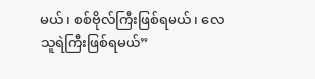မယ်၊ စစ်ဗိုလ်ကြီးဖြစ်ရမယ်၊ လေသူရဲကြီးဖြစ်ရမယ်”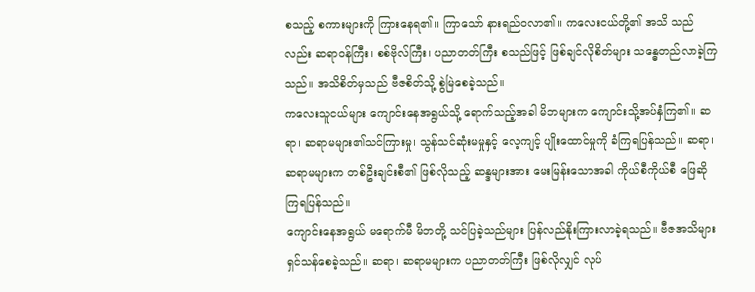စသည့် စကားများကို ကြားနေရ၏။ ကြာသော် နားရည်ဝလာ၏။ ကလေးငယ်တို့၏ အသိ သည်လည်း ဆရာဝန်ကြီး၊ စစ်ဗိုလ်ကြီး၊ ပညာတတ်ကြီး စသည်ဖြင့် ဖြစ်ချင်လိုစိတ်များ သန္ဓေတည်လာခဲ့ကြသည်။ အသိစိတ်မှသည် ဗီဇစိတ်သို့ စွဲမြဲစေခဲ့သည်။
ကလေးသူငယ်များ ကျောင်းနေအရွယ်သို့ ရောက်သည့်အခါ မိဘများက ကျောင်းသို့အပ်နှံကြ၏။ ဆရာ၊ ဆရာမများ၏သင်ကြားမှု၊ သွန်သင်ဆုံးမမှုနှင့် လေ့ကျင့် ပျိုးထောင်မှုကို ခံကြရပြန်သည်။ ဆရာ၊ ဆရာမများက တစ်ဦးချင်းစီ၏ ဖြစ်လိုသည့် ဆန္ဒများအား မေးမြန်းသောအခါ ကိုယ်စီကိုယ်စီ ဖြေဆိုကြရပြန်သည်။
ကျောင်းနေအရွယ် မရောက်မီ မိဘတို့ သင်ပြခဲ့သည်များ ပြန်လည်နိုးကြားလာခဲ့ရသည်။ ဗီဇအသိများ ရှင်သန်စေခဲ့သည်။ ဆရာ၊ ဆရာမများက ပညာတတ်ကြီး ဖြစ်လိုလျှင် လုပ်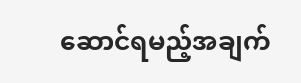ဆောင်ရမည့်အချက်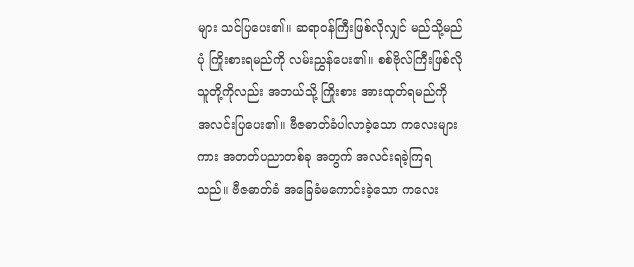များ သင်ပြပေး၏။ ဆရာဝန်ကြီးဖြစ်လိုလျှင် မည်သို့မည်ပုံ ကြိုးစားရမည်ကို လမ်းညွှန်ပေး၏။ စစ်ဗိုလ်ကြီးဖြစ်လိုသူတို့ကိုလည်း အဘယ်သို့ ကြိုးစား အားထုတ်ရမည်ကို အလင်းပြပေး၏။ ဗီဇဓာတ်ခံပါလာခဲ့သော ကလေးများကား အတတ်ပညာတစ်ခု အတွက် အလင်းရခဲ့ကြရသည်။ ဗီဇဓာတ်ခံ အခြေခံမကောင်းခဲ့သော ကလေး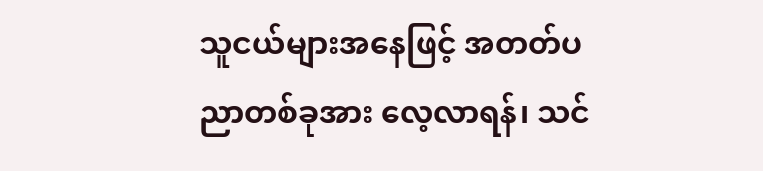သူငယ်များအနေဖြင့် အတတ်ပညာတစ်ခုအား လေ့လာရန်၊ သင်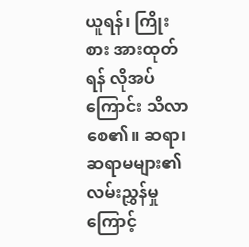ယူရန်၊ ကြိုးစား အားထုတ်ရန် လိုအပ်ကြောင်း သိလာစေ၏။ ဆရာ၊ ဆရာမများ၏ လမ်းညွှန်မှုကြောင့်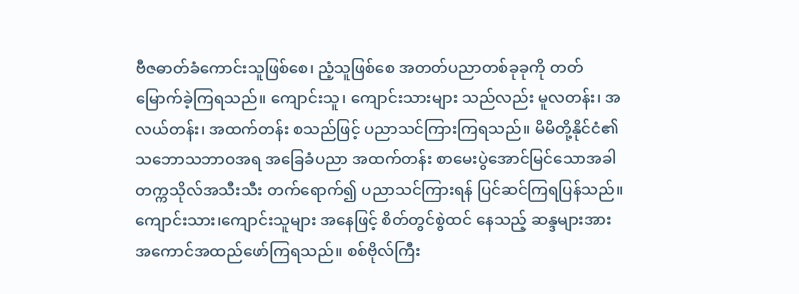ဗီဇဓာတ်ခံကောင်းသူဖြစ်စေ၊ ညံ့သူဖြစ်စေ အတတ်ပညာတစ်ခုခုကို တတ်မြောက်ခဲ့ကြရသည်။ ကျောင်းသူ၊ ကျောင်းသားများ သည်လည်း မူလတန်း၊ အလယ်တန်း၊ အထက်တန်း စသည်ဖြင့် ပညာသင်ကြားကြရသည်။ မိမိတို့နိုင်ငံ၏ သဘောသဘာဝအရ အခြေခံပညာ အထက်တန်း စာမေးပွဲအောင်မြင်သောအခါ တက္ကသိုလ်အသီးသီး တက်ရောက်၍ ပညာသင်ကြားရန် ပြင်ဆင်ကြရပြန်သည်။ ကျောင်းသား၊ကျောင်းသူများ အနေဖြင့် စိတ်တွင်စွဲထင် နေသည့် ဆန္ဒများအား အကောင်အထည်ဖော်ကြရသည်။ စစ်ဗိုလ်ကြီး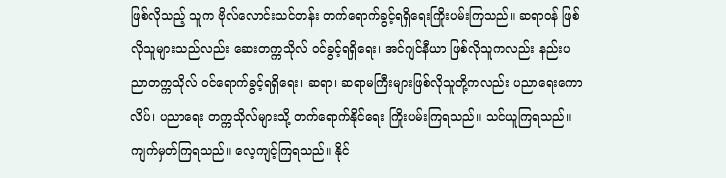ဖြစ်လိုသည့် သူက ဗိုလ်လောင်းသင်တန်း တက်ရောက်ခွင့်ရရှိရေးကြိုးပမ်းကြသည်။ ဆရာဝန် ဖြစ်လိုသူများသည်လည်း ဆေးတက္ကသိုလ် ဝင်ခွင့်ရရှိရေး၊ အင်ဂျင်နီယာ ဖြစ်လိုသူကလည်း နည်းပညာတက္ကသိုလ် ဝင်ရောက်ခွင့်ရရှိရေး၊ ဆရာ၊ ဆရာမကြီးများဖြစ်လိုသူတို့ကလည်း ပညာရေးကောလိပ်၊ ပညာရေး တက္ကသိုလ်များသို့ တက်ရောက်နိုင်ရေး ကြိုးပမ်းကြရသည်။ သင်ယူကြရသည်။ ကျက်မှတ်ကြရသည်။ လေ့ကျင့်ကြရသည်။ နိုင်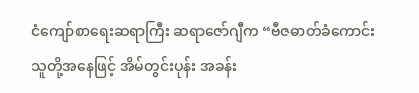ငံကျော်စာရေးဆရာကြီး ဆရာဇော်ဂျီက “ဗီဇဓာတ်ခံကောင်းသူတို့အနေဖြင့် အိမ်တွင်းပုန်း အခန်း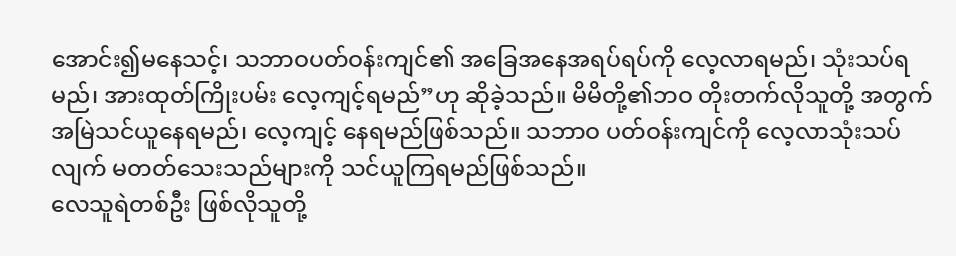အောင်း၍မနေသင့်၊ သဘာဝပတ်ဝန်းကျင်၏ အခြေအနေအရပ်ရပ်ကို လေ့လာရမည်၊ သုံးသပ်ရမည်၊ အားထုတ်ကြိုးပမ်း လေ့ကျင့်ရမည်”ဟု ဆိုခဲ့သည်။ မိမိတို့၏ဘဝ တိုးတက်လိုသူတို့ အတွက် အမြဲသင်ယူနေရမည်၊ လေ့ကျင့် နေရမည်ဖြစ်သည်။ သဘာဝ ပတ်ဝန်းကျင်ကို လေ့လာသုံးသပ်လျက် မတတ်သေးသည်များကို သင်ယူကြရမည်ဖြစ်သည်။
လေသူရဲတစ်ဦး ဖြစ်လိုသူတို့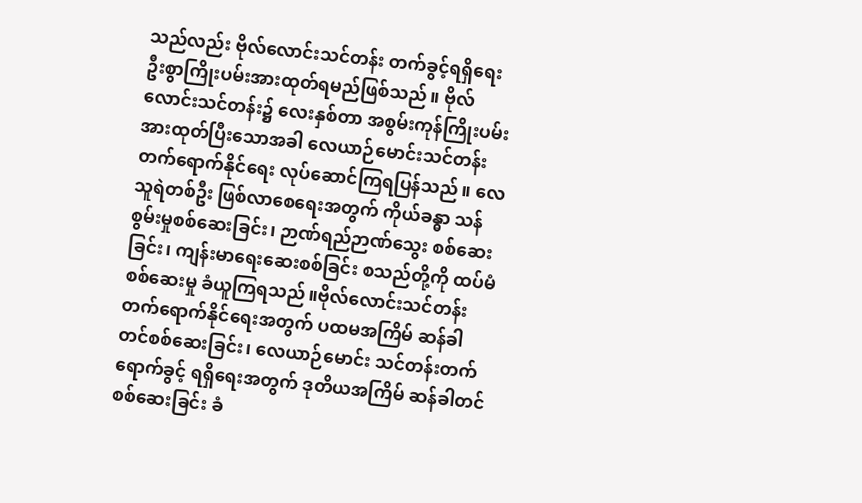သည်လည်း ဗိုလ်လောင်းသင်တန်း တက်ခွင့်ရရှိရေး ဦးစွာကြိုးပမ်းအားထုတ်ရမည်ဖြစ်သည်။ ဗိုလ်လောင်းသင်တန်း၌ လေးနှစ်တာ အစွမ်းကုန်ကြိုးပမ်း အားထုတ်ပြီးသောအခါ လေယာဉ်မောင်းသင်တန်း တက်ရောက်နိုင်ရေး လုပ်ဆောင်ကြရပြန်သည်။ လေသူရဲတစ်ဦး ဖြစ်လာစေရေးအတွက် ကိုယ်ခန္ဓာ သန်စွမ်းမှုစစ်ဆေးခြင်း၊ ဉာဏ်ရည်ဉာဏ်သွေး စစ်ဆေးခြင်း၊ ကျန်းမာရေးဆေးစစ်ခြင်း စသည်တို့ကို ထပ်မံစစ်ဆေးမှု ခံယူကြရသည်။ဗိုလ်လောင်းသင်တန်း တက်ရောက်နိုင်ရေးအတွက် ပထမအကြိမ် ဆန်ခါတင်စစ်ဆေးခြင်း၊ လေယာဉ်မောင်း သင်တန်းတက်ရောက်ခွင့် ရရှိရေးအတွက် ဒုတိယအကြိမ် ဆန်ခါတင်စစ်ဆေးခြင်း ခံ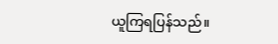ယူကြရပြန်သည်။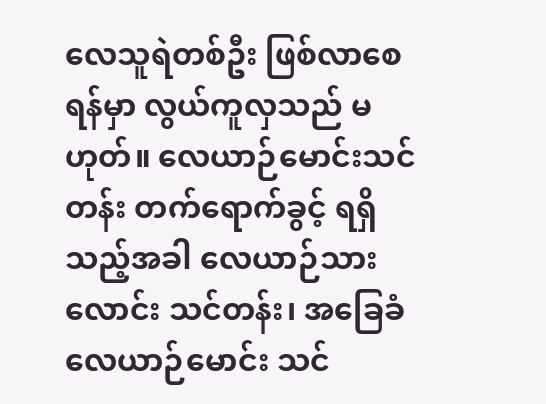လေသူရဲတစ်ဦး ဖြစ်လာစေရန်မှာ လွယ်ကူလှသည် မဟုတ်။ လေယာဉ်မောင်းသင်တန်း တက်ရောက်ခွင့် ရရှိသည့်အခါ လေယာဉ်သားလောင်း သင်တန်း၊ အခြေခံလေယာဉ်မောင်း သင်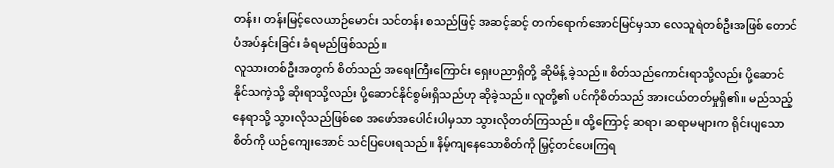တန်း၊ တန်းမြင့်လေယာဉ်မောင်း သင်တန်း စသည်ဖြင့် အဆင့်ဆင့် တက်ရောက်အောင်မြင်မှသာ လေသူရဲတစ်ဦးအဖြစ် တောင်ပံအပ်နှင်းခြင်း ခံရမည်ဖြစ်သည်။
လူသားတစ်ဦးအတွက် စိတ်သည် အရေးကြီးကြောင်း ရှေးပညာရှိတို့ ဆိုမိန့် ခဲ့သည်။ စိတ်သည်ကောင်းရာသို့လည်း ပို့ဆောင်နိုင်သကဲ့သို့ ဆိုးရာသို့လည်း ပို့ဆောင်နိုင်စွမ်းရှိသည်ဟု ဆိုခဲ့သည်။ လူတို့၏ ပင်ကိုစိတ်သည် အားငယ်တတ်မှုရှိ၏။ မည်သည့်နေရာသို့ သွားလိုသည်ဖြစ်စေ အဖော်အပေါင်းပါမှသာ သွားလိုတတ်ကြသည်။ ထို့ကြောင့် ဆရာ၊ ဆရာမများက ရိုင်းပျသောစိတ်ကို ယဉ်ကျေးအောင် သင်ပြပေးရသည်။ နိမ့်ကျနေသောစိတ်ကို မြှင့်တင်ပေးကြရ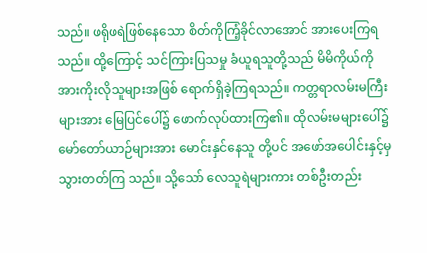သည်။ ဖရိုဖရဲဖြစ်နေသော စိတ်ကိုကြံ့ခိုင်လာအောင် အားပေးကြရသည်။ ထို့ကြောင့် သင်ကြားပြသမှု ခံယူရသူတို့သည် မိမိကိုယ်ကို အားကိုးလိုသူများအဖြစ် ရောက်ရှိခဲ့ကြရသည်။ ကတ္တရာလမ်းမကြီးများအား မြေပြင်ပေါ်၌ ဖောက်လုပ်ထားကြ၏။ ထိုလမ်းမများပေါ်၌ မော်တော်ယာဉ်များအား မောင်းနှင်နေသူ တို့ပင် အဖော်အပေါင်းနှင့်မှ သွားတတ်ကြ သည်။ သို့သော် လေသူရဲများကား တစ်ဦးတည်း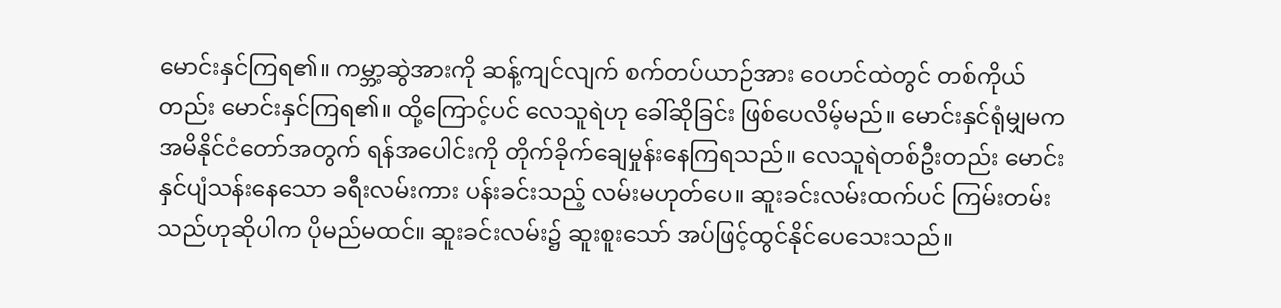မောင်းနှင်ကြရ၏။ ကမ္ဘာ့ဆွဲအားကို ဆန့်ကျင်လျက် စက်တပ်ယာဉ်အား ဝေဟင်ထဲတွင် တစ်ကိုယ်တည်း မောင်းနှင်ကြရ၏။ ထို့ကြောင့်ပင် လေသူရဲဟု ခေါ်ဆိုခြင်း ဖြစ်ပေလိမ့်မည်။ မောင်းနှင်ရုံမျှမက အမိနိုင်ငံတော်အတွက် ရန်အပေါင်းကို တိုက်ခိုက်ချေမှုန်းနေကြရသည်။ လေသူရဲတစ်ဦးတည်း မောင်းနှင်ပျံသန်းနေသော ခရီးလမ်းကား ပန်းခင်းသည့် လမ်းမဟုတ်ပေ။ ဆူးခင်းလမ်းထက်ပင် ကြမ်းတမ်းသည်ဟုဆိုပါက ပိုမည်မထင်။ ဆူးခင်းလမ်း၌ ဆူးစူးသော် အပ်ဖြင့်ထွင်နိုင်ပေသေးသည်။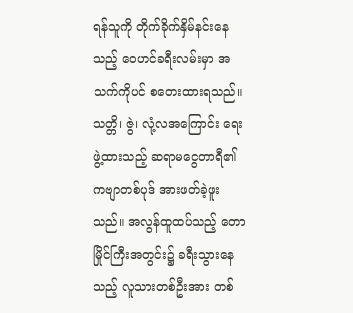ရန်သူကို တိုက်ခိုက်နှိမ်နင်းနေသည့် ဝေဟင်ခရီးလမ်းမှာ အသက်ကိုပင် စတေးထားရသည်။
သတ္တိ၊ ဇွဲ၊ လုံ့လအကြောင်း ရေးဖွဲ့ထားသည့် ဆရာမငွေတာရီ၏ ကဗျာတစ်ပုဒ် အားဖတ်ခဲ့ဖူးသည်။ အလွန်ထူထပ်သည့် တောမြိုင်ကြီးအတွင်း၌ ခရီးသွားနေသည့် လူသားတစ်ဦးအား တစ်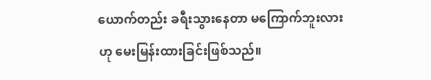ယောက်တည်း ခရီးသွားနေတာ မကြောက်ဘူးလားဟု မေးမြန်းထားခြင်းဖြစ်သည်။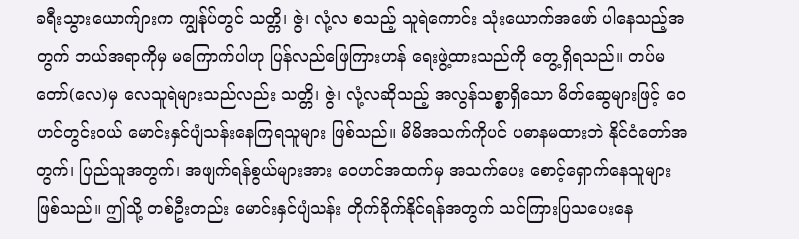ခရီးသွားယောက်ျားက ကျွန်ုပ်တွင် သတ္တိ၊ ဇွဲ၊ လုံ့လ စသည့် သူရဲကောင်း သုံးယောက်အဖော် ပါနေသည့်အတွက် ဘယ်အရာကိုမှ မကြောက်ပါဟု ပြန်လည်ဖြေကြားဟန် ရေးဖွဲ့ထားသည်ကို တွေ့ရှိရသည်။ တပ်မတော်(လေ)မှ လေသူရဲများသည်လည်း သတ္တိ၊ ဇွဲ၊ လုံ့လဆိုသည့် အလွန်သစ္စာရှိသော မိတ်ဆွေများဖြင့် ဝေဟင်တွင်းဝယ် မောင်းနှင်ပျံသန်းနေကြရသူများ ဖြစ်သည်။ မိမိအသက်ကိုပင် ပဓာနမထားဘဲ နိုင်ငံတော်အတွက်၊ ပြည်သူအတွက်၊ အဖျက်ရန်စွယ်များအား ဝေဟင်အထက်မှ အသက်ပေး စောင့်ရှောက်နေသူများဖြစ်သည်။ ဤသို့ တစ်ဦးတည်း မောင်းနှင်ပျံသန်း တိုက်ခိုက်နိုင်ရန်အတွက် သင်ကြားပြသပေးနေ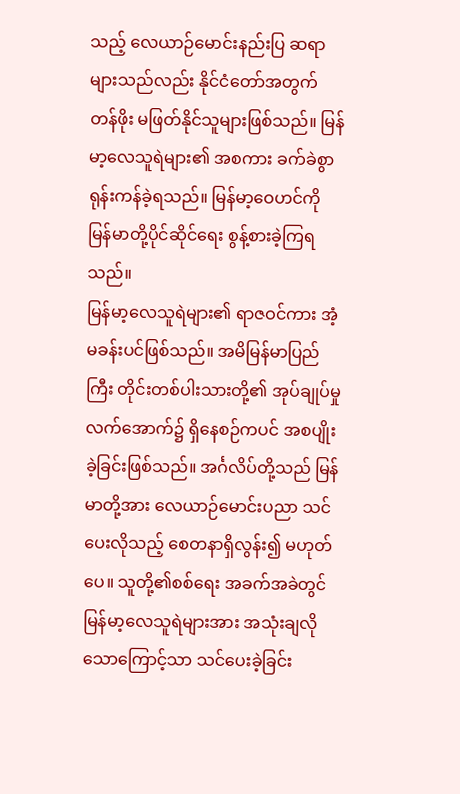သည့် လေယာဉ်မောင်းနည်းပြ ဆရာများသည်လည်း နိုင်ငံတော်အတွက် တန်ဖိုး မဖြတ်နိုင်သူများဖြစ်သည်။ မြန်မာ့လေသူရဲများ၏ အစကား ခက်ခဲစွာ ရုန်းကန်ခဲ့ရသည်။ မြန်မာ့ဝေဟင်ကို မြန်မာတို့ပိုင်ဆိုင်ရေး စွန့်စားခဲ့ကြရသည်။
မြန်မာ့လေသူရဲများ၏ ရာဇဝင်ကား အံ့မခန်းပင်ဖြစ်သည်။ အမိမြန်မာပြည်ကြီး တိုင်းတစ်ပါးသားတို့၏ အုပ်ချုပ်မှု လက်အောက်၌ ရှိနေစဉ်ကပင် အစပျိုးခဲ့ခြင်းဖြစ်သည်။ အင်္ဂလိပ်တို့သည် မြန်မာတို့အား လေယာဉ်မောင်းပညာ သင်ပေးလိုသည့် စေတနာရှိလွန်း၍ မဟုတ်ပေ။ သူတို့၏စစ်ရေး အခက်အခဲတွင် မြန်မာ့လေသူရဲများအား အသုံးချလိုသောကြောင့်သာ သင်ပေးခဲ့ခြင်း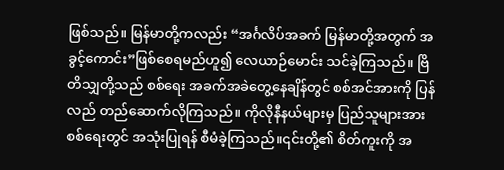ဖြစ်သည်။ မြန်မာတို့ကလည်း “အင်္ဂလိပ်အခက် မြန်မာတို့အတွက် အခွင့်ကောင်း”ဖြစ်စေရမည်ဟူ၍ လေယာဉ်မောင်း သင်ခဲ့ကြသည်။ ဗြိတိသျှတို့သည် စစ်ရေး အခက်အခဲတွေ့နေချိန်တွင် စစ်အင်အားကို ပြန်လည် တည်ဆောက်လိုကြသည်။ ကိုလိုနီနယ်များမှ ပြည်သူများအား စစ်ရေးတွင် အသုံးပြုရန် စီမံခဲ့ကြသည်။၎င်းတို့၏ စိတ်ကူးကို အ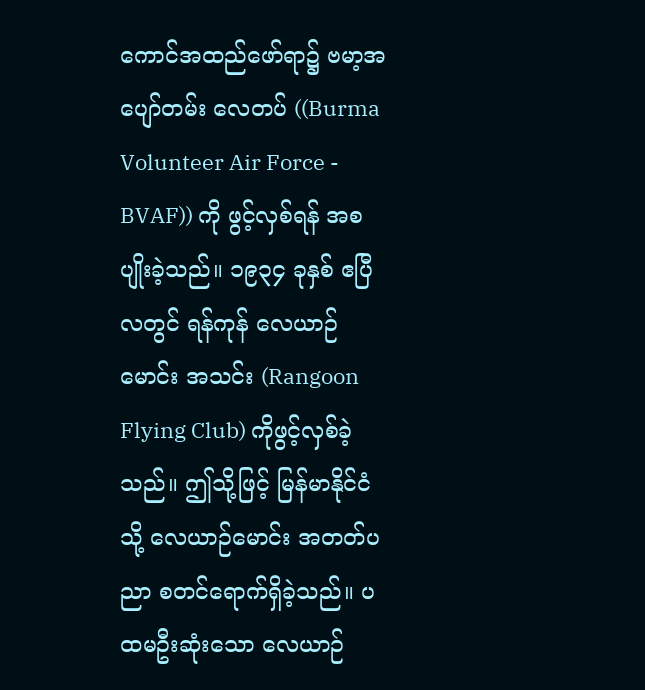ကောင်အထည်ဖော်ရာ၌ ဗမာ့အပျော်တမ်း လေတပ် ((Burma Volunteer Air Force - BVAF)) ကို ဖွင့်လှစ်ရန် အစပျိုးခဲ့သည်။ ၁၉၃၄ ခုနှစ် ဧပြီလတွင် ရန်ကုန် လေယာဉ်မောင်း အသင်း (Rangoon Flying Club) ကိုဖွင့်လှစ်ခဲ့သည်။ ဤသို့ဖြင့် မြန်မာနိုင်ငံသို့ လေယာဉ်မောင်း အတတ်ပညာ စတင်ရောက်ရှိခဲ့သည်။ ပထမဦးဆုံးသော လေယာဉ်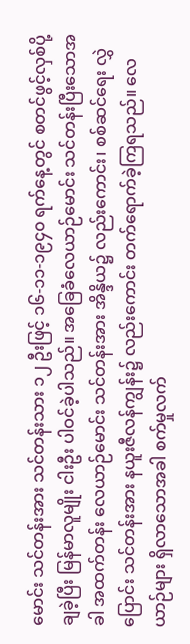မောင်း သင်တန်းအား သင်တန်းသား ၁၂ ဦးဖြင့် ၁၆-၁၁-၁၉၄၀ ရက်နေ့တွင် စတင်ဖွင့်လှစ်ပို့ချခဲ့ပြီး မြန်မာလူမျိုး ငါးဦး ပါဝင်ခဲ့ပါသည်။ အခြေခံလေယာဉ်မောင်း သင်တန်းပြီးသောအခါ အထက်တန်း လေယာဉ်မောင်း သင်တန်းအား အိန္ဒိယ၌ လည်းကောင်း၊ စစ်ဆင်ရေး လွှဲပြောင်း သင်တန်းအား နယူးဇီလန်ကျွန်း၌ လည်းကောင်း တက်ရောက်ခဲ့ကြရသည်။ လေယာဉ်များ ရှိလာသောအခါ စက်မှုလက်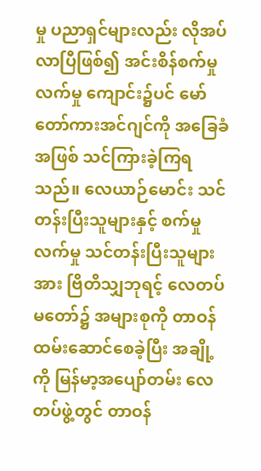မှု ပညာရှင်များလည်း လိုအပ်လာပြီဖြစ်၍ အင်းစိန်စက်မှုလက်မှု ကျောင်း၌ပင် မော်တော်ကားအင်ဂျင်ကို အခြေခံအဖြစ် သင်ကြားခဲ့ကြရသည်။ လေယာဉ်မောင်း သင်တန်းပြီးသူများနှင့် စက်မှုလက်မှု သင်တန်းပြီးသူများအား ဗြိတိသျှဘုရင့် လေတပ်မတော်၌ အများစုကို တာဝန်ထမ်းဆောင်စေခဲ့ပြီး အချို့ကို မြန်မာ့အပျော်တမ်း လေတပ်ဖွဲ့တွင် တာဝန်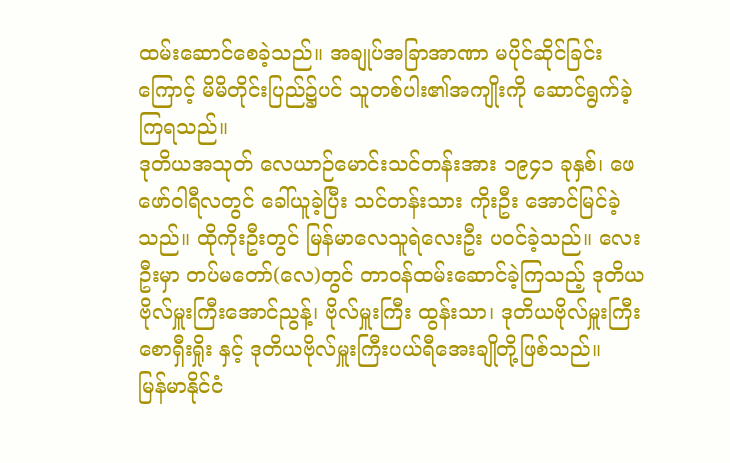ထမ်းဆောင်စေခဲ့သည်။ အချုပ်အခြာအာဏာ မပိုင်ဆိုင်ခြင်းကြောင့် မိမိတိုင်းပြည်၌ပင် သူတစ်ပါး၏အကျိုးကို ဆောင်ရွက်ခဲ့ကြရသည်။
ဒုတိယအသုတ် လေယာဉ်မောင်းသင်တန်းအား ၁၉၄၁ ခုနှစ်၊ ဖေဖော်ဝါရီလတွင် ခေါ်ယူခဲ့ပြီး သင်တန်းသား ကိုးဦး အောင်မြင်ခဲ့သည်။ ထိုကိုးဦးတွင် မြန်မာလေသူရဲလေးဦး ပဝင်ခဲ့သည်။ လေးဦးမှာ တပ်မတော်(လေ)တွင် တာဝန်ထမ်းဆောင်ခဲ့ကြသည့် ဒုတိယဗိုလ်မှူးကြီးအောင်ညွန့်၊ ဗိုလ်မှူးကြီး ထွန်းသာ၊ ဒုတိယဗိုလ်မှူးကြီးစောရှီးရှိုး နှင့် ဒုတိယဗိုလ်မှူးကြီးပယ်ရီအေးချိုတို့ဖြစ်သည်။
မြန်မာနိုင်ငံ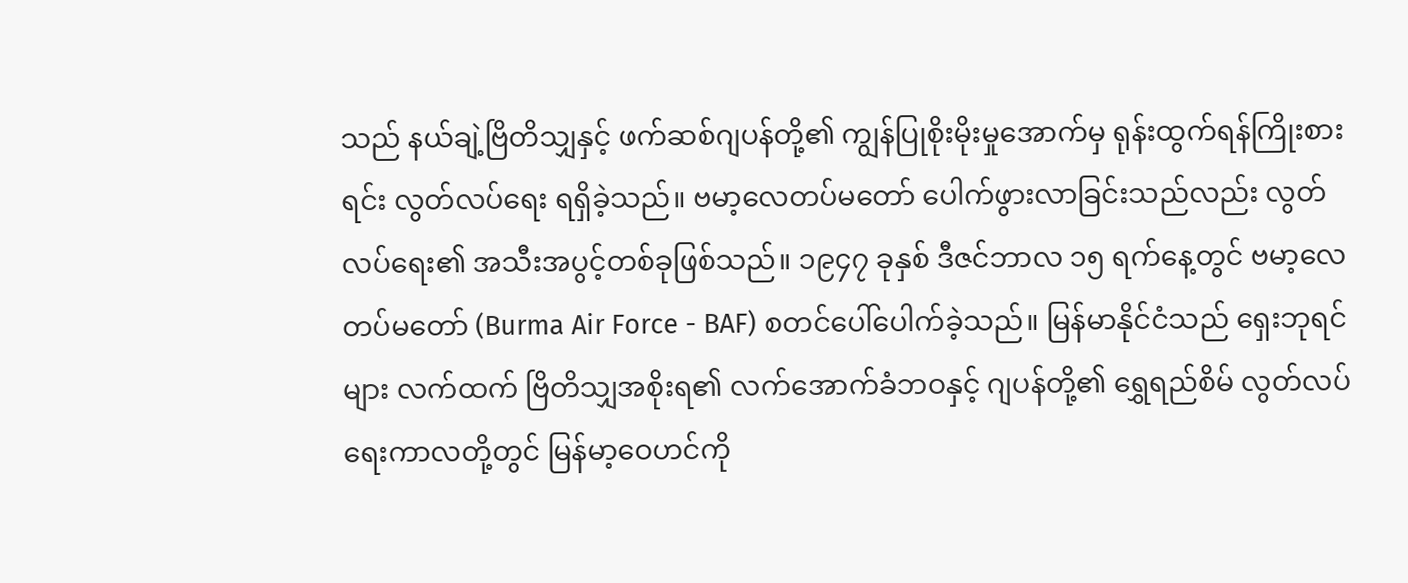သည် နယ်ချဲ့ဗြိတိသျှနှင့် ဖက်ဆစ်ဂျပန်တို့၏ ကျွန်ပြုစိုးမိုးမှုအောက်မှ ရုန်းထွက်ရန်ကြိုးစားရင်း လွတ်လပ်ရေး ရရှိခဲ့သည်။ ဗမာ့လေတပ်မတော် ပေါက်ဖွားလာခြင်းသည်လည်း လွတ်လပ်ရေး၏ အသီးအပွင့်တစ်ခုဖြစ်သည်။ ၁၉၄၇ ခုနှစ် ဒီဇင်ဘာလ ၁၅ ရက်နေ့တွင် ဗမာ့လေတပ်မတော် (Burma Air Force - BAF) စတင်ပေါ်ပေါက်ခဲ့သည်။ မြန်မာနိုင်ငံသည် ရှေးဘုရင်များ လက်ထက် ဗြိတိသျှအစိုးရ၏ လက်အောက်ခံဘဝနှင့် ဂျပန်တို့၏ ရွှေရည်စိမ် လွတ်လပ်ရေးကာလတို့တွင် မြန်မာ့ဝေဟင်ကို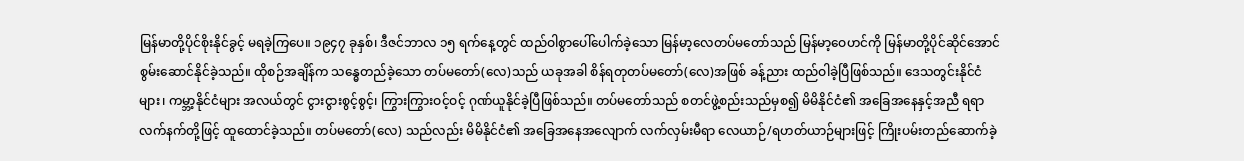မြန်မာတို့ပိုင်စိုးနိုင်ခွင့် မရခဲ့ကြပေ။ ၁၉၄၇ ခုနှစ်၊ ဒီဇင်ဘာလ ၁၅ ရက်နေ့တွင် ထည်ဝါစွာပေါ်ပေါက်ခဲ့သော မြန်မာ့လေတပ်မတော်သည် မြန်မာ့ဝေဟင်ကို မြန်မာတို့ပိုင်ဆိုင်အောင် စွမ်းဆောင်နိုင်ခဲ့သည်။ ထိုစဉ်အချိန်က သန္ဓေတည်ခဲ့သော တပ်မတော်(လေ)သည် ယခုအခါ စိန်ရတုတပ်မတော်(လေ)အဖြစ် ခန့်ညား ထည်ဝါခဲ့ပြီဖြစ်သည်။ ဒေသတွင်းနိုင်ငံများ၊ ကမ္ဘာ့နိုင်ငံများ အလယ်တွင် ငွားငွားစွင့်စွင့်၊ ကြွားကြွားဝင့်ဝင့် ဂုဏ်ယူနိုင်ခဲ့ပြီဖြစ်သည်။ တပ်မတော်သည် စတင်ဖွဲ့စည်းသည်မှစ၍ မိမိနိုင်ငံ၏ အခြေအနေနှင့်အညီ ရရာလက်နက်တို့ဖြင့် ထူထောင်ခဲ့သည်။ တပ်မတော်(လေ) သည်လည်း မိမိနိုင်ငံ၏ အခြေအနေအလျောက် လက်လှမ်းမီရာ လေယာဉ်/ရဟတ်ယာဉ်များဖြင့် ကြိုးပမ်းတည်ဆောက်ခဲ့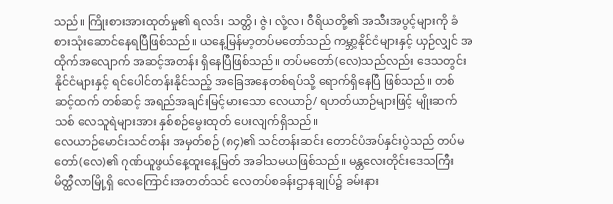သည်။ ကြိုးစားအားထုတ်မှု၏ ရလဒ်၊ သတ္တိ၊ ဇွဲ၊ လုံ့လ၊ ဝီရိယတို့၏ အသီးအပွင့်များကို ခံစားသုံးဆောင်နေရပြီဖြစ်သည်။ ယနေ့မြန်မာ့တပ်မတော်သည် ကမ္ဘာ့နိုင်ငံများနှင့် ယှဉ်လျှင် အထိုက်အလျောက် အဆင့်အတန်း ရှိနေပြီဖြစ်သည်။ တပ်မတော်(လေ)သည်လည်း ဒေသတွင်းနိုင်ငံများနှင့် ရင်ပေါင်တန်းနိုင်သည့် အခြေအနေတစ်ရပ်သို့ ရောက်ရှိနေပြီ ဖြစ်သည်။ တစ်ဆင့်ထက် တစ်ဆင့် အရည်အချင်းမြင့်မားသော လေယာဉ်/ ရဟတ်ယာဉ်များဖြင့် မျိုးဆက်သစ် လေသူရဲများအား နှစ်စဉ်မွေးထုတ် ပေးလျက်ရှိသည်။
လေယာဉ်မောင်းသင်တန်း အမှတ်စဉ် (၈၄)၏ သင်တန်းဆင်း တောင်ပံအပ်နှင်းပွဲသည် တပ်မတော်(လေ)၏ ဂုဏ်ယူဖွယ်နေ့ထူးနေ့မြတ် အခါသမယဖြစ်သည်။ မန္တလေးတိုင်းဒေသကြီး မိတ္ထီလာမြို့ရှိ လေကြောင်းအတတ်သင် လေတပ်စခန်းဌာနချုပ်၌ ခမ်းနား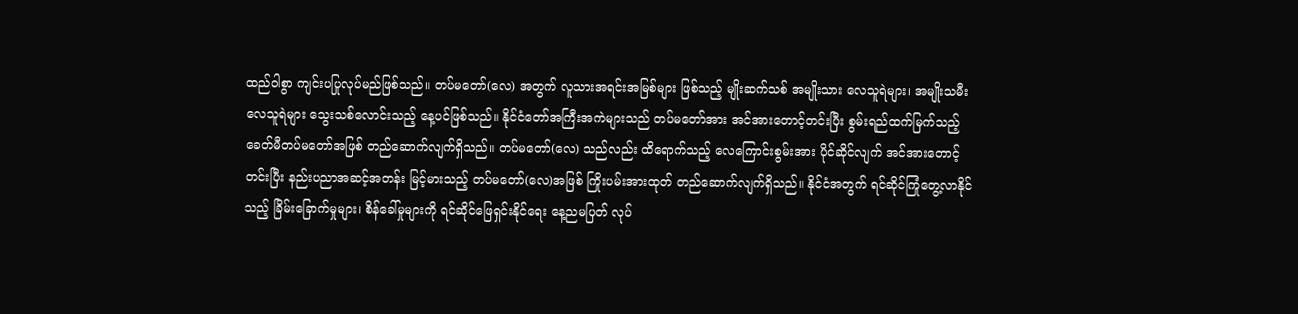ထည်ဝါစွာ ကျင်းပပြုလုပ်မည်ဖြစ်သည်။ တပ်မတော်(လေ) အတွက် လူသားအရင်းအမြစ်များ ဖြစ်သည့် မျိုးဆက်သစ် အမျိုးသား လေသူရဲများ၊ အမျိုးသမီး လေသူရဲများ သွေးသစ်လောင်းသည့် နေ့ပင်ဖြစ်သည်။ နိုင်ငံတော်အကြီးအကဲများသည် တပ်မတော်အား အင်အားတောင့်တင်းပြီး စွမ်းရည်ထက်မြက်သည့် ခေတ်မီတပ်မတော်အဖြစ် တည်ဆောက်လျက်ရှိသည်။ တပ်မတော်(လေ) သည်လည်း ထိရောက်သည့် လေကြောင်းစွမ်းအား ပိုင်ဆိုင်လျက် အင်အားတောင့်တင်းပြီး နည်းပညာအဆင့်အတန်း မြင့်မားသည့် တပ်မတော်(လေ)အဖြစ် ကြိုးပမ်းအားထုတ် တည်ဆောက်လျက်ရှိသည်။ နိုင်ငံအတွက် ရင်ဆိုင်ကြုံတွေ့လာနိုင်သည့် ခြိမ်းခြောက်မှုများ၊ စိန်ခေါ်မှုများကို ရင်ဆိုင်ဖြေရှင်းနိုင်ရေး နေ့ညမပြတ် လုပ်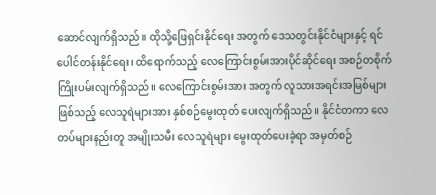ဆောင်လျက်ရှိသည်။ ထိုသို့ဖြေရှင်းနိုင်ရေး အတွက် ဒေသတွင်းနိုင်ငံများနှင့် ရင်ပေါင်တန်းနိုင်ရေး၊ ထိရောက်သည့် လေကြောင်းစွမ်းအားပိုင်ဆိုင်ရေး အစဉ်တစိုက် ကြိုးပမ်းလျက်ရှိသည်။ လေကြောင်းစွမ်းအား အတွက် လူသားအရင်းအမြစ်များဖြစ်သည့် လေသူရဲများအား နှစ်စဉ်မွေးထုတ် ပေးလျက်ရှိသည်။ နိုင်ငံတကာ လေတပ်များနည်းတူ အမျိုးသမီး လေသူရဲများ မွေးထုတ်ပေးခဲ့ရာ အမှတ်စဉ်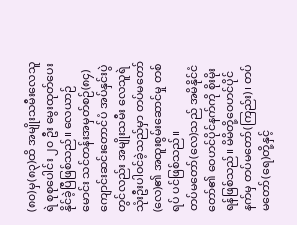(၈၀)မှ(၈၃)ထိ အမျိုးသမီးလေသူရဲ စုစုပေါင်း ၂၀ ဦး မွေးထုတ်ပေးနိုင်ခဲ့ပြီဖြစ်သည်။ လေယာဉ်မောင်း သင်တန်းအမှတ်စဉ်(၈၄) ကျောင်းဆင်းတောင်ပံ အပ်နှင်းပွဲတွင်လည်း အမျိုးသမီး လေသူရဲ သုံးဦးပါဝင်ခဲ့သည်မှာ တပ်မတော်(လေ)၏ အထူးစွမ်းဆောင်မှု တစ်ရပ် ပင်ဖြစ်သည်။
တပ်မတော်(လေ)သည် အမိနိုင်ငံတော်၏ ဝေဟင်ပိုင်နက်ကို စိုးမိုးရန်ဖြစ်သည်။ မိမိတို့ဝေဟင်ပိုင်နက်မှ တပ်မတော်(ကြည်း)၊ တပ်မတော်(ရေ)တို့နှင့်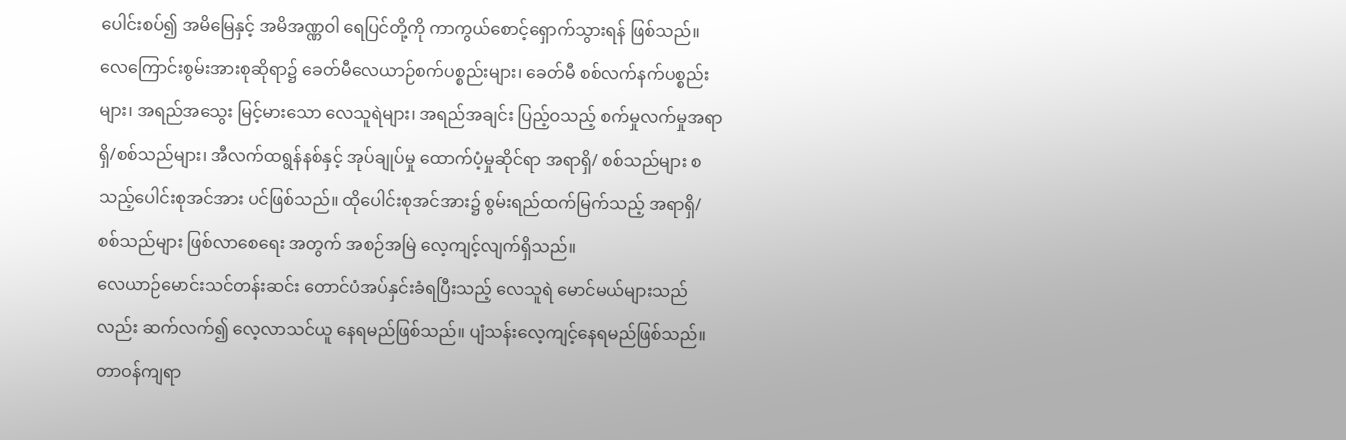ပေါင်းစပ်၍ အမိမြေနှင့် အမိအဏ္ဏဝါ ရေပြင်တို့ကို ကာကွယ်စောင့်ရှောက်သွားရန် ဖြစ်သည်။ လေကြောင်းစွမ်းအားစုဆိုရာ၌ ခေတ်မီလေယာဉ်စက်ပစ္စည်းများ၊ ခေတ်မီ စစ်လက်နက်ပစ္စည်းများ၊ အရည်အသွေး မြင့်မားသော လေသူရဲများ၊ အရည်အချင်း ပြည့်ဝသည့် စက်မှုလက်မှုအရာရှိ/စစ်သည်များ၊ အီလက်ထရွန်နစ်နှင့် အုပ်ချုပ်မှု ထောက်ပံ့မှုဆိုင်ရာ အရာရှိ/ စစ်သည်များ စသည့်ပေါင်းစုအင်အား ပင်ဖြစ်သည်။ ထိုပေါင်းစုအင်အား၌ စွမ်းရည်ထက်မြက်သည့် အရာရှိ/စစ်သည်များ ဖြစ်လာစေရေး အတွက် အစဉ်အမြဲ လေ့ကျင့်လျက်ရှိသည်။
လေယာဉ်မောင်းသင်တန်းဆင်း တောင်ပံအပ်နှင်းခံရပြီးသည့် လေသူရဲ မောင်မယ်များသည်လည်း ဆက်လက်၍ လေ့လာသင်ယူ နေရမည်ဖြစ်သည်။ ပျံသန်းလေ့ကျင့်နေရမည်ဖြစ်သည်။ တာဝန်ကျရာ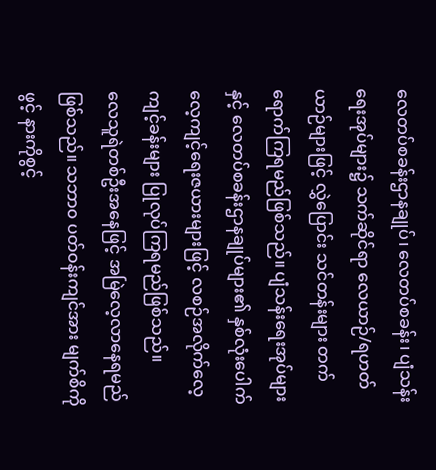လေတပ်စခန်းဌာနချုပ်၊ လေတပ်စခန်း၊ ပျံသန်းရေးအုပ်များ၌ သက်ဆိုင်ရာ လေယာဉ်/ရဟတ်ယာဉ်များဖြင့် လွှဲပြောင်း သင်တန်းများ တက်ရောက်ကြရမည်ဖြစ်သည်။ ပျံသန်းရေးအုပ်များနှင့် လေတပ်စခန်းဌာနချုပ်များ၏ နှစ်လုံးပေါက် လေ့ကျင့်ရေးဇယားများဖြင့် လစဉ်အလိုက်လေ့ကျင့်ခန်းများ ပြုလုပ်ကြရမည်ဖြစ်သည်။
လေသူရဲတစ်ဦးအနေဖြင့် အမြဲလေ့လာနေရမည်ဖြစ်သည်။ သဘာ၀ ပတ်ဝန်းကျင်အား မျက်စိကိုဖွင့် နားကိုစွင့်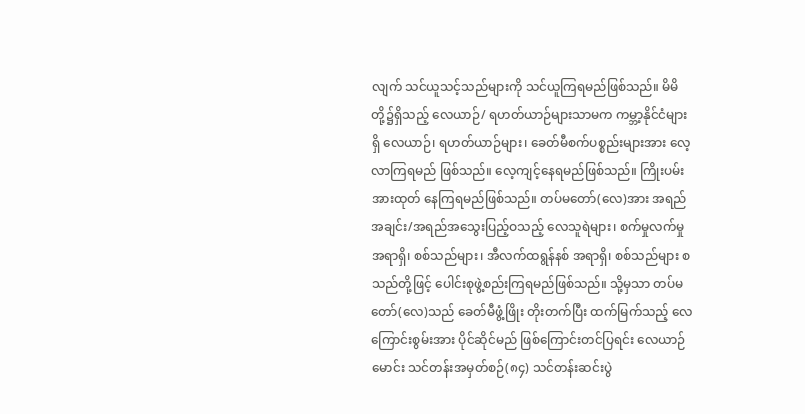လျက် သင်ယူသင့်သည်များကို သင်ယူကြရမည်ဖြစ်သည်။ မိမိတို့၌ရှိသည့် လေယာဉ်/ ရဟတ်ယာဉ်များသာမက ကမ္ဘာ့နိုင်ငံများရှိ လေယာဉ်၊ ရဟတ်ယာဉ်များ၊ ခေတ်မီစက်ပစ္စည်းများအား လေ့လာကြရမည် ဖြစ်သည်။ လေ့ကျင့်နေရမည်ဖြစ်သည်။ ကြိုးပမ်းအားထုတ် နေကြရမည်ဖြစ်သည်။ တပ်မတော်(လေ)အား အရည်အချင်း/အရည်အသွေးပြည့်ဝသည့် လေသူရဲများ၊ စက်မှုလက်မှု အရာရှိ၊ စစ်သည်များ၊ အီလက်ထရွန်နစ် အရာရှိ၊ စစ်သည်များ စသည်တို့ဖြင့် ပေါင်းစုဖွဲ့စည်းကြရမည်ဖြစ်သည်။ သို့မှသာ တပ်မတော်(လေ)သည် ခေတ်မီဖွံ့ဖြိုး တိုးတက်ပြီး ထက်မြက်သည့် လေကြောင်းစွမ်းအား ပိုင်ဆိုင်မည် ဖြစ်ကြောင်းတင်ပြရင်း လေယာဉ်မောင်း သင်တန်းအမှတ်စဉ်(၈၄) သင်တန်းဆင်းပွဲ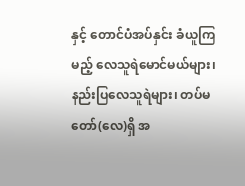နှင့် တောင်ပံအပ်နှင်း ခံယူကြမည့် လေသူရဲမောင်မယ်များ၊ နည်းပြလေသူရဲများ၊ တပ်မတော်(လေ)ရှိ အ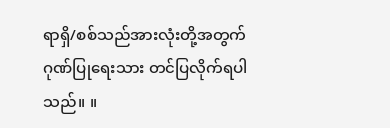ရာရှိ/စစ်သည်အားလုံးတို့အတွက် ဂုဏ်ပြုရေးသား တင်ပြလိုက်ရပါသည်။ ။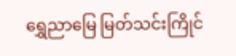ရွှေညာမြေ မြတ်သင်းကြိုင်